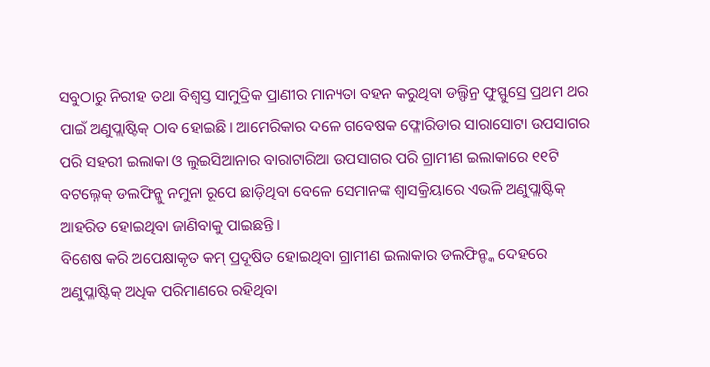ସବୁଠାରୁ ନିରୀହ ତଥା ବିଶ୍ବସ୍ତ ସାମୁଦ୍ରିକ ପ୍ରାଣୀର ମାନ୍ୟତା ବହନ କରୁଥିବା ଡଲ୍ଫିନ୍ର ଫୁସ୍ଫୁସ୍ରେ ପ୍ରଥମ ଥର ପାଇଁ ଅଣୁପ୍ଲାଷ୍ଟିକ୍ ଠାବ ହୋଇଛି। ଆମେରିକାର ଦଳେ ଗବେଷକ ଫ୍ଳୋରିଡାର ସାରାସୋଟା ଉପସାଗର ପରି ସହରୀ ଇଲାକା ଓ ଲୁଇସିଆନାର ବାରାଟାରିଆ ଉପସାଗର ପରି ଗ୍ରାମୀଣ ଇଲାକାରେ ୧୧ଟି ବଟଲ୍ନେକ୍ ଡଲଫିନ୍କୁ ନମୁନା ରୂପେ ଛାଡ଼ିଥିବା ବେଳେ ସେମାନଙ୍କ ଶ୍ବାସକ୍ରିୟାରେ ଏଭଳି ଅଣୁପ୍ଲାଷ୍ଟିକ୍ ଆହରିତ ହୋଇଥିବା ଜାଣିବାକୁ ପାଇଛନ୍ତି।
ବିଶେଷ କରି ଅପେକ୍ଷାକୃତ କମ୍ ପ୍ରଦୂଷିତ ହୋଇଥିବା ଗ୍ରାମୀଣ ଇଲାକାର ଡଲଫିନ୍ଙ୍କ ଦେହରେ ଅଣୁପ୍ଳାଷ୍ଟିକ୍ ଅଧିକ ପରିମାଣରେ ରହିଥିବା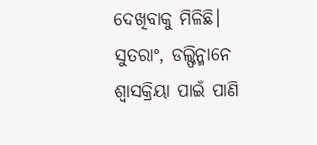ଦେଖିବାକୁ ମିଳିଛି। ସୁତରାଂ, ଡଲ୍ଫିନ୍ମାନେ ଶ୍ବାସକ୍ରିୟା ପାଇଁ ପାଣି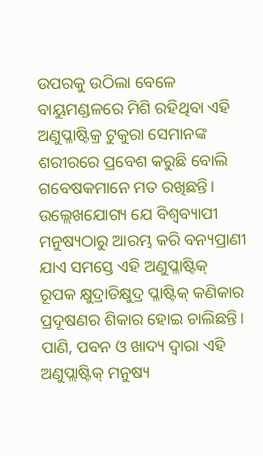ଉପରକୁ ଉଠିଲା ବେଳେ ବାୟୁମଣ୍ଡଳରେ ମିଶି ରହିଥିବା ଏହି ଅଣୁପ୍ଳାଷ୍ଟିକ୍ର ଟୁକୁରା ସେମାନଙ୍କ ଶରୀରରେ ପ୍ରବେଶ କରୁଛି ବୋଲି ଗବେଷକମାନେ ମତ ରଖିଛନ୍ତି। ଉଲ୍ଲେଖଯୋଗ୍ୟ ଯେ ବିଶ୍ବବ୍ୟାପୀ ମନୁଷ୍ୟଠାରୁ ଆରମ୍ଭ କରି ବନ୍ୟପ୍ରାଣୀ ଯାଏ ସମସ୍ତେ ଏହି ଅଣୁପ୍ଳାଷ୍ଟିକ୍ ରୂପକ କ୍ଷୁଦ୍ରାତିକ୍ଷୁଦ୍ର ପ୍ଳାଷ୍ଟିକ୍ କଣିକାର ପ୍ରଦୂଷଣର ଶିକାର ହୋଇ ଚାଲିଛନ୍ତି। ପାଣି, ପବନ ଓ ଖାଦ୍ୟ ଦ୍ବାରା ଏହି ଅଣୁପ୍ଲାଷ୍ଟିକ୍ ମନୁଷ୍ୟ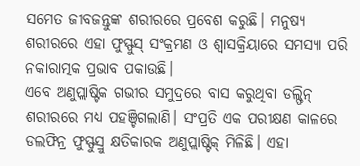ସମେତ ଜୀବଜନ୍ତୁଙ୍କ ଶରୀରରେ ପ୍ରବେଶ କରୁଛି। ମନୁଷ୍ୟ ଶରୀରରେ ଏହା ଫୁସ୍ଫୁସ୍ ସଂକ୍ରମଣ ଓ ଶ୍ବାସକ୍ରିୟାରେ ସମସ୍ୟା ପରି ନକାରାତ୍ମକ ପ୍ରଭାବ ପକାଉଛି।
ଏବେ ଅଣୁପ୍ଲାଷ୍ଟିକ ଗଭୀର ସମୁଦ୍ରରେ ବାସ କରୁଥିବା ଡଲ୍ଫିନ୍ ଶରୀରରେ ମଧ୍ୟ ପହଞ୍ଚିଗଲାଣି। ସଂପ୍ରତି ଏକ ପରୀକ୍ଷଣ କାଳରେ ଡଲଫିନ୍ର ଫୁସ୍ଫୁସ୍ରୁ କ୍ଷତିକାରକ ଅଣୁପ୍ଲାଷ୍ଟିକ୍ ମିଳିଛି। ଏହା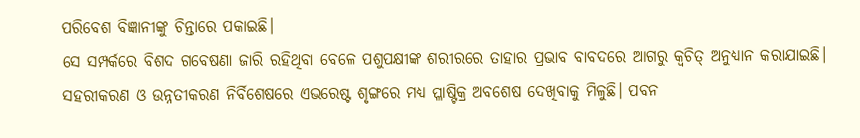ପରିବେଶ ବିଜ୍ଞାନୀଙ୍କୁ ଚିନ୍ତାରେ ପକାଇଛି।
ସେ ସମ୍ପର୍କରେ ବିଶଦ ଗବେଷଣା ଜାରି ରହିଥିବା ବେଳେ ପଶୁପକ୍ଷୀଙ୍କ ଶରୀରରେ ତାହାର ପ୍ରଭାବ ବାବଦରେ ଆଗରୁ କ୍ବଚିତ୍ ଅନୁଧ୍ୟାନ କରାଯାଇଛି। ସହରୀକରଣ ଓ ଉନ୍ନତୀକରଣ ନିର୍ବିଶେଷରେ ଏଭରେଷ୍ଟ ଶୃଙ୍ଗରେ ମଧ୍ୟ ପ୍ଳାଷ୍ଟିକ୍ର ଅବଶେଷ ଦେଖିବାକୁ ମିଳୁଛି। ପବନ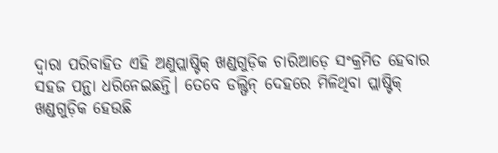ଦ୍ବାରା ପରିବାହିତ ଏହି ଅଣୁପ୍ଲାଷ୍ଟିକ୍ ଖଣ୍ଡଗୁଡ଼ିକ ଚାରିଆଡ଼େ ସଂକ୍ରମିତ ହେବାର ସହଜ ପନ୍ଥା ଧରିନେଇଛନ୍ତି। ତେବେ ଡଲ୍ଫିନ୍ ଦେହରେ ମିଳିଥିବା ପ୍ଲାଷ୍ଟିକ୍ ଖଣ୍ଡଗୁଡ଼ିକ ହେଉଛି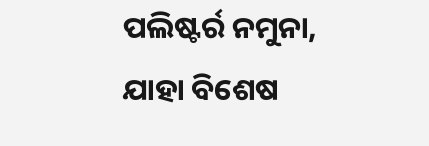ପଲିଷ୍ଟର୍ର ନମୁନା, ଯାହା ବିଶେଷ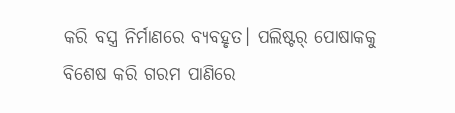କରି ବସ୍ତ୍ର ନିର୍ମାଣରେ ବ୍ୟବହୃତ। ପଲିଷ୍ଟର୍ ପୋଷାକକୁ ବିଶେଷ କରି ଗରମ ପାଣିରେ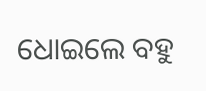ଧୋଇଲେ ବହୁ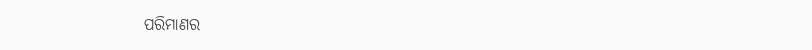ପରିମାଣର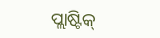ପ୍ଲାଷ୍ଟିକ୍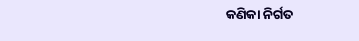କଣିକା ନିର୍ଗତ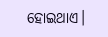ହୋଇଥାଏ।